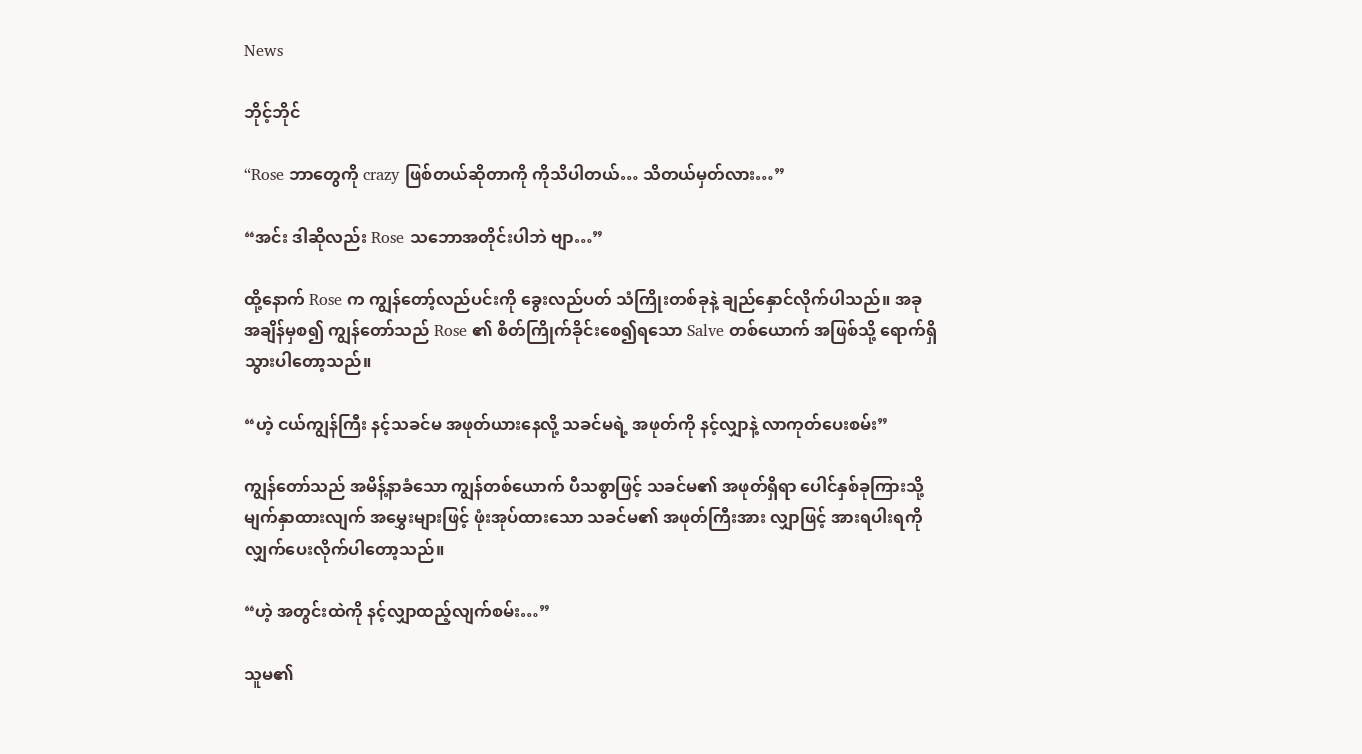News

ဘိုင့်ဘိုင်

“Rose ဘာတွေကို crazy ဖြစ်တယ်ဆိုတာကို ကိုသိပါတယ်… သိတယ်မှတ်လား…”

“အင်း ဒါဆိုလည်း Rose သဘောအတိုင်းပါဘဲ ဗျာ…”

ထို့နောက် Rose က ကျွန်တော့်လည်ပင်းကို ခွေးလည်ပတ် သံကြိုးတစ်ခုနဲ့ ချည်နှောင်လိုက်ပါသည်။ အခုအချိန်မှစ၍ ကျွန်တော်သည် Rose ၏ စိတ်ကြိုက်ခိုင်းစေ၍ရသော Salve တစ်ယောက် အဖြစ်သို့ ရောက်ရှိသွားပါတော့သည်။

“ဟဲ့ ငယ်ကျွန်ကြီး နင့်သခင်မ အဖုတ်ယားနေလို့ သခင်မရဲ့ အဖုတ်ကို နင့်လျှာနဲ့ လာကုတ်ပေးစမ်း”

ကျွန်တော်သည် အမိန့်နာခံသော ကျွန်တစ်ယောက် ပီသစွာဖြင့် သခင်မ၏ အဖုတ်ရှိရာ ပေါင်နှစ်ခုကြားသို့ မျက်နှာထားလျက် အမွှေးများဖြင့် ဖုံးအုပ်ထားသော သခင်မ၏ အဖုတ်ကြီးအား လျှာဖြင့် အားရပါးရကို လျှက်ပေးလိုက်ပါတော့သည်။

“ဟဲ့ အတွင်းထဲကို နင့်လျှာထည့်လျက်စမ်း…”

သူမ၏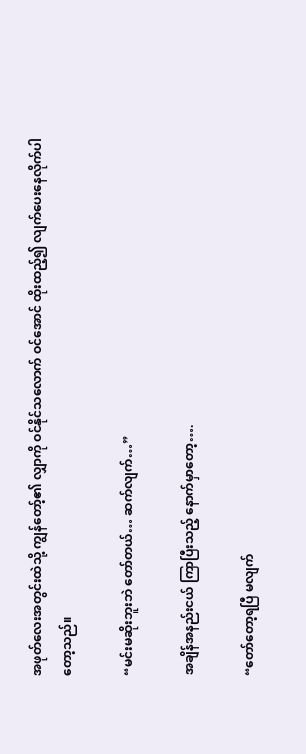အဖုတ်လေးအတွင်းထဲသို့ ကျွန်တော့်၏ လျှာကို ဝင်နိုင်သလောက် ဝင်အောင် ထိုးထည့်၍ လျက်ပေးနေလိုက်ပါတော့သည်။

“မင်းမဆိုးဘူးဘဲ တော်တယ်… ဆက်လျက်…”

အချိန်အနည်းငယ် ကြာပြီးသည့် နောက်မှာတော့….

“တော်တော့ရပြီ မလျက်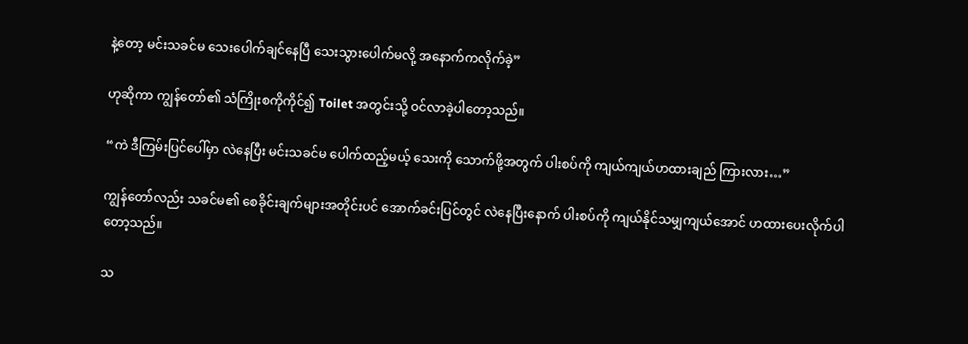နဲ့တော့ မင်းသခင်မ သေးပေါက်ချင်နေပြီ သေးသွားပေါက်မလို့ အနောက်ကလိုက်ခဲ့”

ဟုဆိုကာ ကျွန်တော်၏ သံကြိုးစကိုကိုင်၍ Toilet အတွင်းသို့ ဝင်လာခဲ့ပါတော့သည်။

“ကဲ ဒီကြမ်းပြင်ပေါ်မှာ လဲနေပြီး မင်းသခင်မ ပေါက်ထည့်မယ့် သေးကို သောက်ဖို့အတွက် ပါးစပ်ကို ကျယ်ကျယ်ဟထားချည် ကြားလား…”

ကျွန်တော်လည်း သခင်မ၏ စေခိုင်းချက်များအတိုင်းပင် အောက်ခင်းပြင်တွင် လဲနေပြီးနောက် ပါးစပ်ကို ကျယ်နိုင်သမျှကျယ်အောင် ဟထားပေးလိုက်ပါတော့သည်။

သ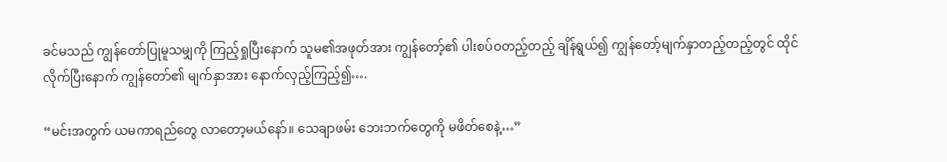ခင်မသည် ကျွန်တော်ပြုမူသမျှကို ကြည့်ရှုပြီးနောက် သူမ၏အဖုတ်အား ကျွန်တော့်၏ ပါးစပ်ဝတည့်တည့် ချိန်ရွယ်၍ ကျွန်တော့်မျက်နှာတည့်တည့်တွင် ထိုင်လိုက်ပြီးနောက် ကျွန်တော်၏ မျက်နှာအား နောက်လှည့်ကြည့်၍….

“မင်းအတွက် ယမကာရည်တွေ လာတော့မယ်နော်။ သေချာဖမ်း ဘေးဘက်တွေကို မဖိတ်စေနဲ့…”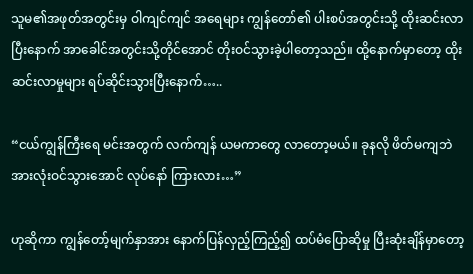သူမ၏အဖုတ်အတွင်းမှ ဝါကျင်ကျင် အရေများ ကျွန်တော်၏ ပါးစပ်အတွင်းသို့ ထိုးဆင်းလာပြီးနောက် အာခေါင်အတွင်းသို့တိုင်အောင် တိုးဝင်သွားခဲ့ပါတော့သည်။ ထို့နောက်မှာတော့ ထိုးဆင်းလာမှုများ ရပ်ဆိုင်းသွားပြီးနောက်…..

“ငယ်ကျွန်ကြီးရေ မင်းအတွက် လက်ကျန် ယမကာတွေ လာတော့မယ်။ ခုနလို ဖိတ်မကျဘဲ အားလုံးဝင်သွားအောင် လုပ်နော် ကြားလား…”

ဟုဆိုကာ ကျွန်တော့်မျက်နှာအား နောက်ပြန်လှည့်ကြည့်၍ ထပ်မံပြောဆိုမှု ပြီးဆုံးချိန်မှာတော့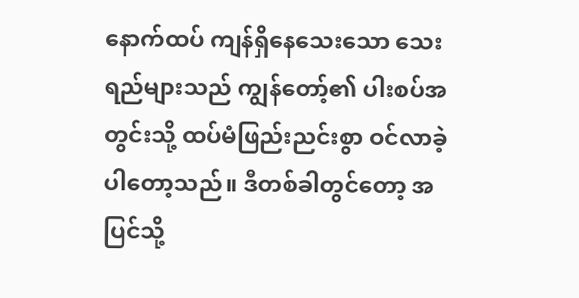နောက်ထပ် ကျန်ရှိနေသေးသော သေးရည်များသည် ကျွန်တော့်၏ ပါးစပ်အတွင်းသို့ ထပ်မံဖြည်းညင်းစွာ ဝင်လာခဲ့ပါတော့သည်။ ဒီတစ်ခါတွင်တော့ အပြင်သို့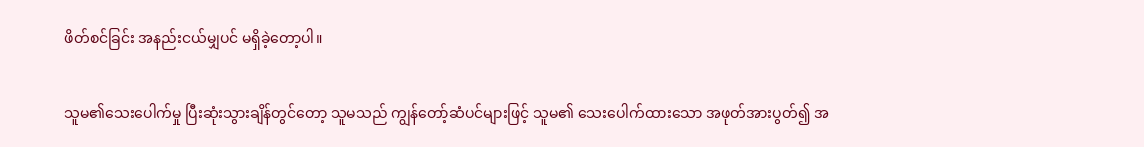ဖိတ်စင်ခြင်း အနည်းငယ်မျှပင် မရှိခဲ့တော့ပါ။

သူမ၏သေးပေါက်မှု ပြီးဆုံးသွားချိန်တွင်တော့ သူမသည် ကျွန်တော့်ဆံပင်များဖြင့် သူမ၏ သေးပေါက်ထားသော အဖုတ်အားပွတ်၍ အ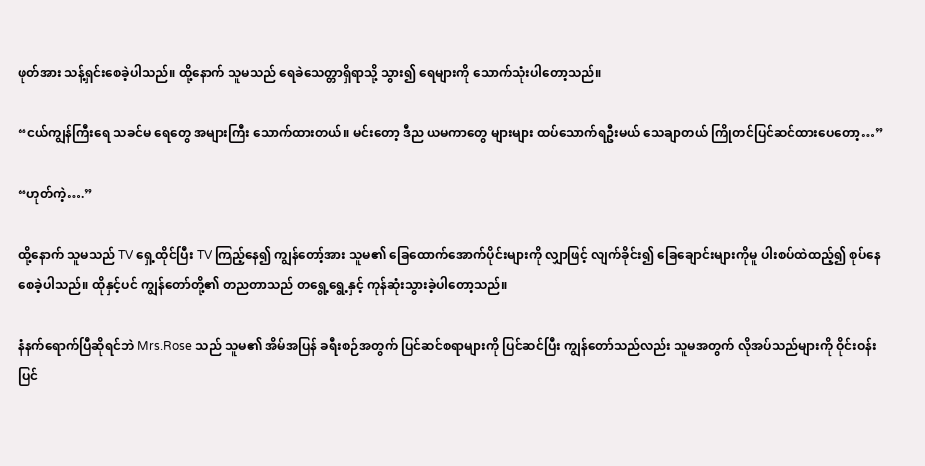ဖုတ်အား သန့်ရှင်းစေခဲ့ပါသည်။ ထို့နောက် သူမသည် ရေခဲသေတ္တာရှိရာသို့ သွား၍ ရေများကို သောက်သုံးပါတော့သည်။

“ငယ်ကျွန်ကြီးရေ သခင်မ ရေတွေ အများကြီး သောက်ထားတယ်။ မင်းတော့ ဒီည ယမကာတွေ များများ ထပ်သောက်ရဦးမယ် သေချာတယ် ကြိုတင်ပြင်ဆင်ထားပေတော့…”

“ဟုတ်ကဲ့….”

ထို့နောက် သူမသည် TV ရှေ့ထိုင်ပြီး TV ကြည့်နေ၍ ကျွန်တော့်အား သူမ၏ ခြေထောက်အောက်ပိုင်းများကို လျှာဖြင့် လျက်ခိုင်း၍ ခြေချောင်းများကိုမူ ပါးစပ်ထဲထည့်၍ စုပ်နေစေခဲ့ပါသည်။ ထိုနှင့်ပင် ကျွန်တော်တို့၏ တညတာသည် တရွေ့ရွေ့နှင့် ကုန်ဆုံးသွားခဲ့ပါတော့သည်။

နံနက်ရောက်ပြီဆိုရင်ဘဲ Mrs.Rose သည် သူမ၏ အိမ်အပြန် ခရီးစဉ်အတွက် ပြင်ဆင်စရာများကို ပြင်ဆင်ပြီး ကျွန်တော်သည်လည်း သူမအတွက် လိုအပ်သည်များကို ဝိုင်းဝန်းပြင်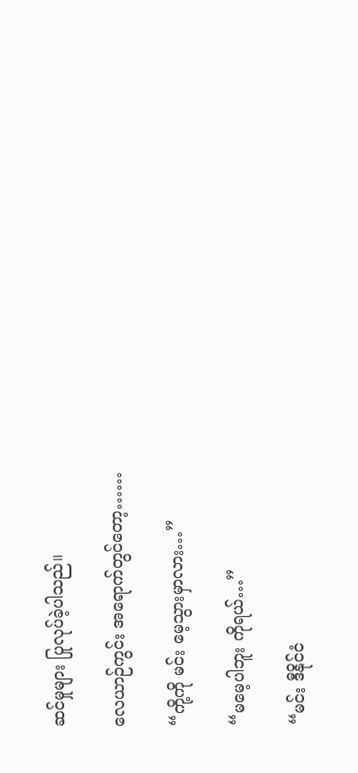ဆင်မှုများ ပြုလုပ်ခဲ့ပါသည်။

လေယာဉ်ကွင်း အရောက်တွင်တော့……

“ကို့ကို မင်း မေ့သွားမှာလား…”

“မမေ့ပါဘူး ကိုရယ်…”

“မင်း ဒီနိုင်ငံ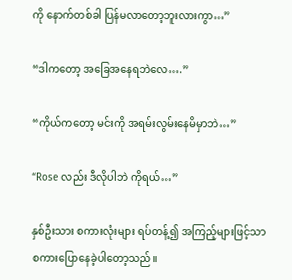ကို နောက်တစ်ခါ ပြန်မလာတော့ဘူးလားကွာ…”

“ဒါကတော့ အခြေအနေရဘဲလေ….”

“ကိုယ်ကတော့ မင်းကို အရမ်းလွမ်းနေမိမှာဘဲ…”

“Rose လည်း ဒီလိုပါဘဲ ကိုရယ်…”

နှစ်ဦးသား စကားလုံးများ ရပ်တန့်၍ အကြည့်များဖြင့်သာ စကားပြောနေခဲ့ပါတော့သည်။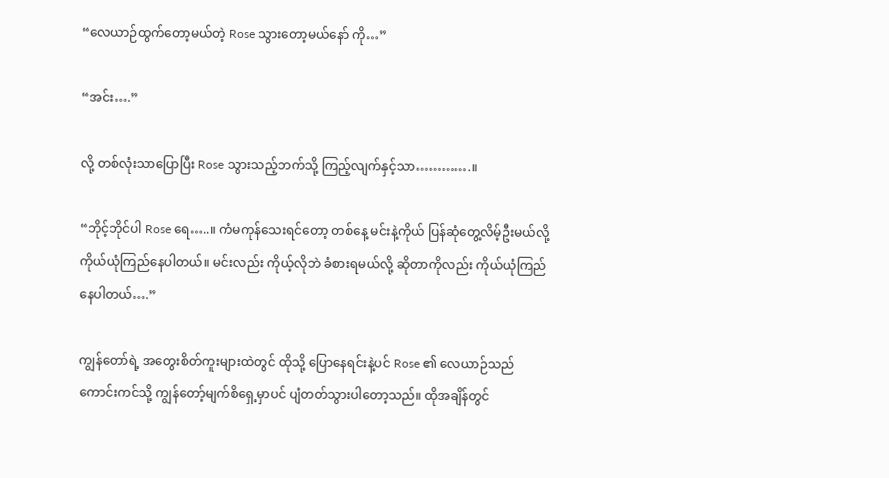“လေယာဉ်ထွက်တော့မယ်တဲ့ Rose သွားတော့မယ်နော် ကို…”

“အင်း….”

လို့ တစ်လုံးသာပြောပြီး Rose သွားသည့်ဘက်သို့ ကြည့်လျက်နှင့်သာ………….။

“ဘိုင့်ဘိုင်ပါ Rose ရေ…..။ ကံမကုန်သေးရင်တော့ တစ်နေ့ မင်းနဲ့ကိုယ် ပြန်ဆုံတွေ့လိမ့်ဦးမယ်လို့ ကိုယ်ယုံကြည်နေပါတယ်။ မင်းလည်း ကိုယ့်လိုဘဲ ခံစားရမယ်လို့ ဆိုတာကိုလည်း ကိုယ်ယုံကြည်နေပါတယ်….”

ကျွန်တော်ရဲ့ အတွေးစိတ်ကူးများထဲတွင် ထိုသို့ ပြောနေရင်းနဲ့ပင် Rose ၏ လေယာဉ်သည် ကောင်းကင်သို့ ကျွန်တော့်မျက်စိရှေ့မှာပင် ပျံတတ်သွားပါတော့သည်။ ထိုအချိန်တွင်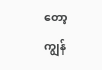တော့ ကျွန်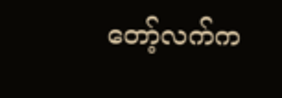တော့်လက်က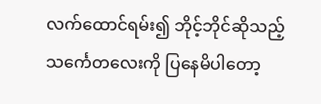လက်ထောင်ရမ်း၍ ဘိုင့်ဘိုင်ဆိုသည့် သင်္ကေတလေးကို ပြနေမိပါတော့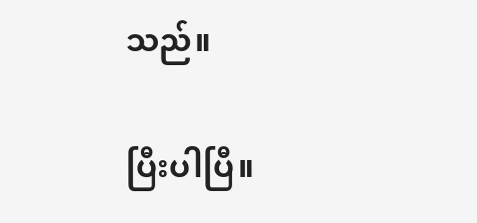သည်။

ပြီးပါပြီ။